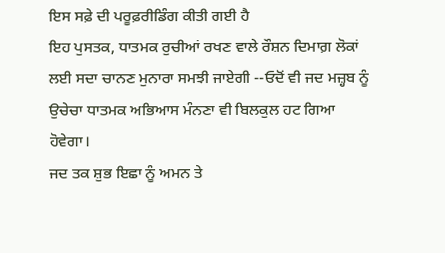ਇਸ ਸਫ਼ੇ ਦੀ ਪਰੂਫ਼ਰੀਡਿੰਗ ਕੀਤੀ ਗਈ ਹੈ
ਇਹ ਪੁਸਤਕ, ਧਾਤਮਕ ਰੁਚੀਆਂ ਰਖਣ ਵਾਲੇ ਰੌਸ਼ਨ ਦਿਮਾਗ਼ ਲੋਕਾਂ ਲਈ ਸਦਾ ਚਾਨਣ ਮੁਨਾਰਾ ਸਮਝੀ ਜਾਏਗੀ --ਓਦੋਂ ਵੀ ਜਦ ਮਜ਼੍ਹਬ ਨੂੰ ਉਚੇਚਾ ਧਾਤਮਕ ਅਭਿਆਸ ਮੰਨਣਾ ਵੀ ਬਿਲਕੁਲ ਹਟ ਗਿਆ ਹੋਵੇਗਾ।
ਜਦ ਤਕ ਸ਼ੁਭ ਇਛਾ ਨੂੰ ਅਮਨ ਤੇ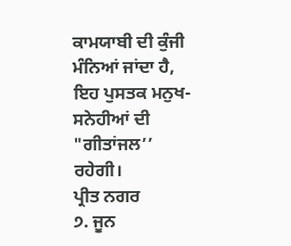ਕਾਮਯਾਬੀ ਦੀ ਕੁੰਜੀ ਮੰਨਿਆਂ ਜਾਂਦਾ ਹੈ, ਇਹ ਪੁਸਤਕ ਮਨੁਖ-ਸਨੇਹੀਆਂ ਦੀ "ਗੀਤਾਂਜਲ’’ ਰਹੇਗੀ।
ਪ੍ਰੀਤ ਨਗਰ
੭. ਜੂਨ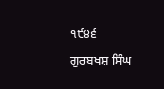੧੯੪੬
ਗੁਰਬਖਸ਼ ਸਿੰਘ